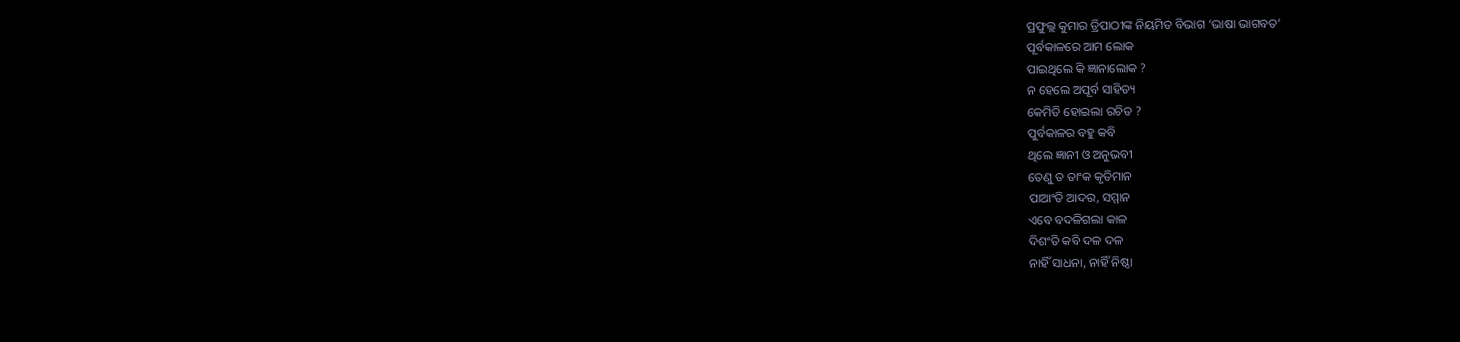ପ୍ରଫୁଲ୍ଲ କୁମାର ତ୍ରିପାଠୀଙ୍କ ନିୟମିତ ବିଭାଗ ‘ଭାଷା ଭାଗବତ’
ପୂର୍ବକାଳରେ ଆମ ଲୋକ
ପାଇଥିଲେ କି ଜ୍ଞାନାଲୋକ ?
ନ ହେଲେ ଅପୂର୍ବ ସାହିତ୍ୟ
କେମିତି ହୋଇଲା ରଚିତ ?
ପୁର୍ବକାଳର ବହୁ କବି
ଥିଲେ ଜ୍ଞାନୀ ଓ ଅନୁଭବୀ
ତେଣୁ ତ ତାଂକ କୃତିମାନ
ପାଆଂତି ଆଦର, ସମ୍ମାନ
ଏବେ ବଦଳିଗଲା କାଳ
ଦିଶଂତି କବି ଦଳ ଦଳ
ନାହିଁ ସାଧନା, ନାହିଁ ନିଷ୍ଠା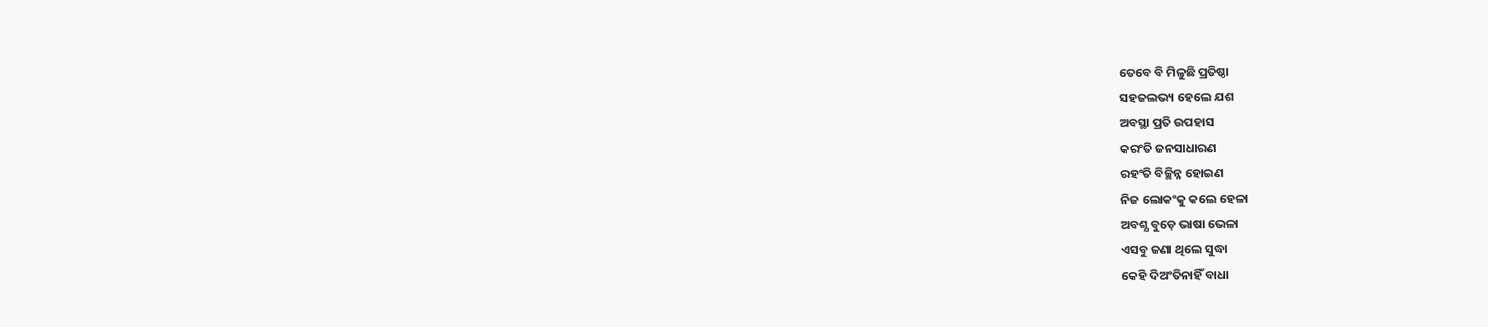ତେବେ ବି ମିଳୁଛି ପ୍ରତିଷ୍ଠା
ସହଜଲଭ୍ୟ ହେଲେ ଯଶ
ଅବସ୍ଥା ପ୍ରତି ଉପହାସ
କରଂତି ଜନସାଧାରଣ
ରହଂତି ବିଚ୍ଛିନ୍ନ ହୋଇଣ
ନିଜ ଲୋକଂକୁ କଲେ ହେଳା
ଅବଶ୍ଯ ବୁଡ଼େ ଭାଷା ଭେଳା
ଏସବୁ ଜଣା ଥିଲେ ସୁଦ୍ଧା
କେହି ଦିଅଂତିନାହିଁ ବାଧା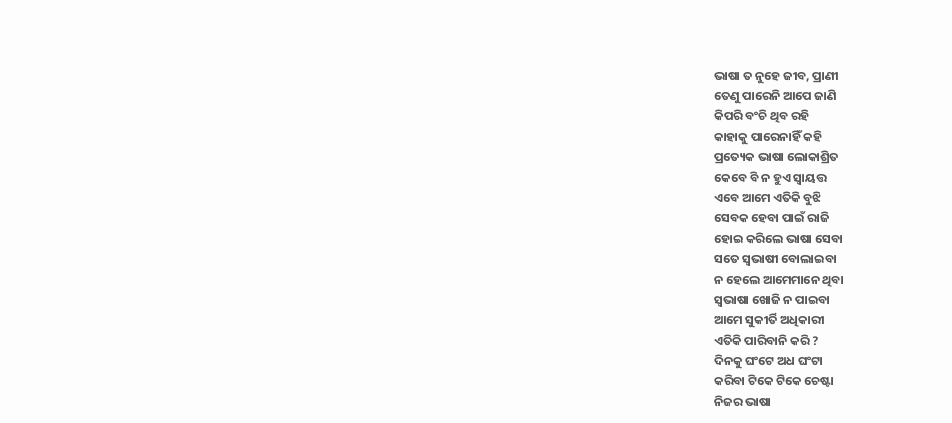ଭାଷା ତ ନୁହେ ଜୀବ, ପ୍ରାଣୀ
ତେଣୁ ପାରେନି ଆପେ ଜାଣି
କିପରି ବଂଚି ଥିବ ରହି
କାହାକୁ ପାରେନାହିଁ କହି
ପ୍ରତ୍ୟେକ ଭାଷା ଲୋକାଶ୍ରିତ
କେବେ ବି ନ ହୁଏ ସ୍ବାୟତ୍ତ
ଏବେ ଆମେ ଏତିକି ବୁଝି
ସେବକ ହେବା ପାଇଁ ରାଜି
ହୋଇ କରିଲେ ଭାଷା ସେବା
ସତେ ସ୍ବଭାଷୀ ବୋଲାଇବା
ନ ହେଲେ ଆମେମାନେ ଥିବା
ସ୍ବଭାଷା ଖୋଜି ନ ପାଇବା
ଆମେ ସୁକୀର୍ତି ଅଧିକାରୀ
ଏତିକି ପାରିବାନି କରି ?
ଦିନକୁ ଘଂଟେ ଅଧ ଘଂଟା
କରିବା ଟିକେ ଟିକେ ଚେଷ୍ଟା
ନିଜର ଭାଷା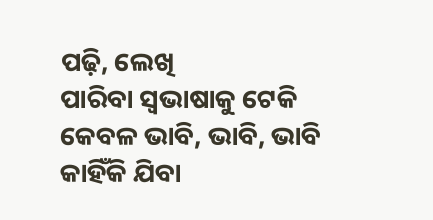ପଢ଼ି, ଲେଖି
ପାରିବା ସ୍ବଭାଷାକୁ ଟେକି
କେବଳ ଭାବି, ଭାବି, ଭାବି
କାହିଁକି ଯିବା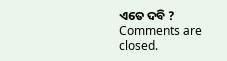ଏତେ ଦବି ?
Comments are closed.